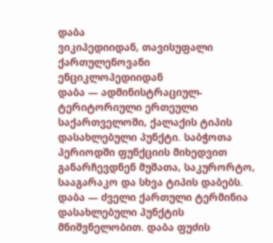დაბა
ვიკიპედიიდან, თავისუფალი ქართულენოვანი ენციკლოპედიიდან
დაბა — ადმინისტრაციულ-ტერიტორიული ერთეული საქართველოში, ქალაქის ტიპის დასახლებული პუნქტი. საბჭოთა პერიოდში ფუნქციის მიხედვით განარჩევდნენ მუშათა, საკურორტო, სააგარაკო და სხვა ტიპის დაბებს.
დაბა — ძველი ქართული ტერმინია დასახლებული პუნქტის მნიშვნელობით. დაბა ფუძის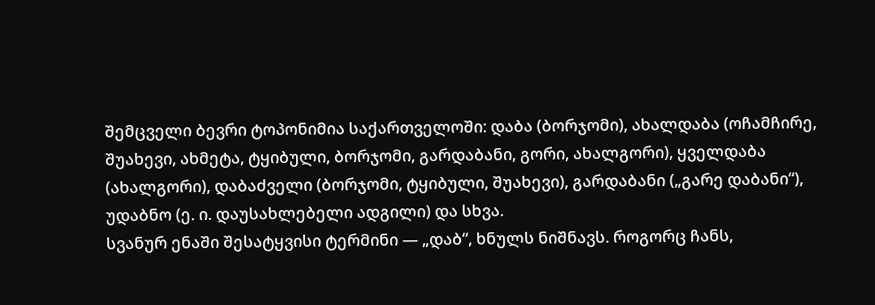შემცველი ბევრი ტოპონიმია საქართველოში: დაბა (ბორჯომი), ახალდაბა (ოჩამჩირე, შუახევი, ახმეტა, ტყიბული, ბორჯომი, გარდაბანი, გორი, ახალგორი), ყველდაბა (ახალგორი), დაბაძველი (ბორჯომი, ტყიბული, შუახევი), გარდაბანი („გარე დაბანი“), უდაბნო (ე. ი. დაუსახლებელი ადგილი) და სხვა.
სვანურ ენაში შესატყვისი ტერმინი — „დაბ“, ხნულს ნიშნავს. როგორც ჩანს,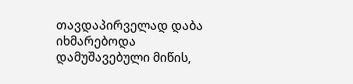თავდაპირველად დაბა იხმარებოდა დამუშავებული მიწის,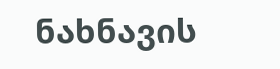ნახნავის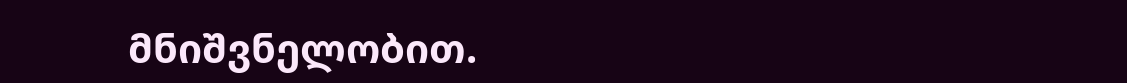მნიშვნელობით.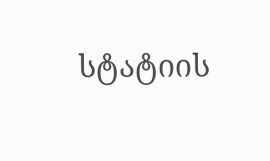სტატიის